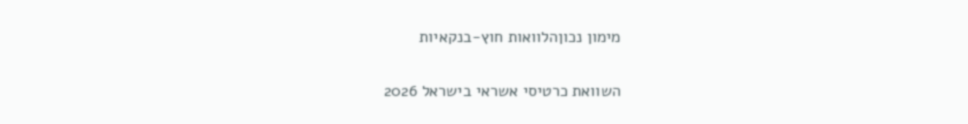מימון נכוןהלוואות חוץ-בנקאיות

השוואת כרטיסי אשראי בישראל 2026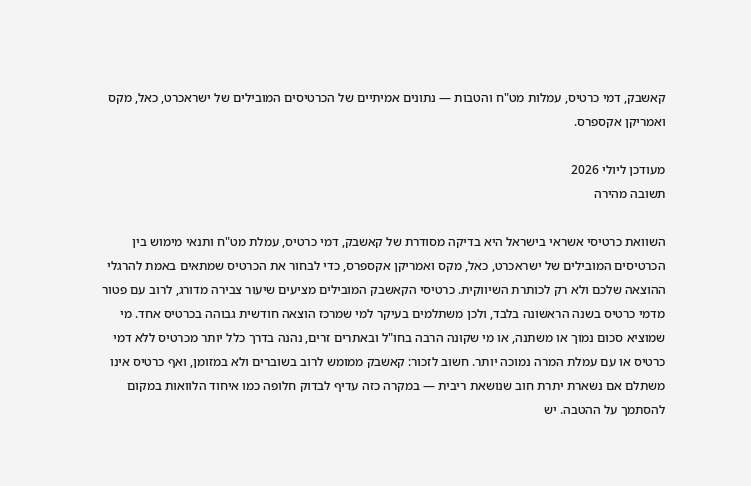קאשבק, דמי כרטיס, עמלות מט"ח והטבות — נתונים אמיתיים של הכרטיסים המובילים של ישראכרט, כאל, מקס ואמריקן אקספרס.

מעודכן ליולי 2026
תשובה מהירה

השוואת כרטיסי אשראי בישראל היא בדיקה מסודרת של קאשבק, דמי כרטיס, עמלת מט"ח ותנאי מימוש בין הכרטיסים המובילים של ישראכרט, כאל, מקס ואמריקן אקספרס, כדי לבחור את הכרטיס שמתאים באמת להרגלי ההוצאה שלכם ולא רק לכותרת השיווקית. כרטיסי הקאשבק המובילים מציעים שיעור צבירה מדורג, לרוב עם פטור מדמי כרטיס בשנה הראשונה בלבד, ולכן משתלמים בעיקר למי שמרכז הוצאה חודשית גבוהה בכרטיס אחד. מי שמוציא סכום נמוך או משתנה, או מי שקונה הרבה בחו"ל ובאתרים זרים, נהנה בדרך כלל יותר מכרטיס ללא דמי כרטיס או עם עמלת המרה נמוכה יותר. חשוב לזכור: קאשבק ממומש לרוב בשוברים ולא במזומן, ואף כרטיס אינו משתלם אם נשארת יתרת חוב שנושאת ריבית — במקרה כזה עדיף לבדוק חלופה כמו איחוד הלוואות במקום להסתמך על ההטבה. יש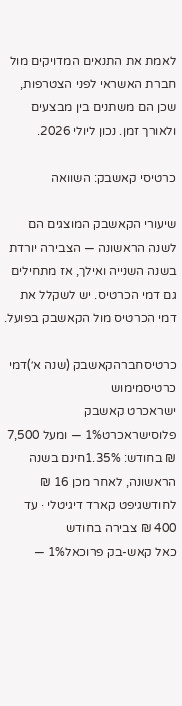לאמת את התנאים המדויקים מול חברת האשראי לפני הצטרפות, שכן הם משתנים בין מבצעים ולאורך זמן. נכון ליולי 2026.

כרטיסי קאשבק: השוואה

שיעורי הקאשבק המוצגים הם לשנה הראשונה — הצבירה יורדת בשנה השנייה ואילך, אז מתחילים גם דמי הכרטיס. יש לשקלל את דמי הכרטיס מול הקאשבק בפועל.

כרטיסחברהקאשבק (שנה א׳)דמי כרטיסמימוש
ישראכרט קאשבק פלוסישראכרט1% — ומעל 7,500 ₪ בחודש: 1.35%חינם בשנה הראשונה, לאחר מכן 16 ₪ לחודשגיפט קארד דיגיטלי · עד 400 ₪ צבירה בחודש
כאל קאש-בק פרוכאל1% —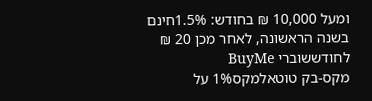ומעל 10,000 ₪ בחודש: 1.5%חינם בשנה הראשונה, לאחר מכן 20 ₪ לחודששוברי BuyMe
מקס-בק טוטאלמקס1% על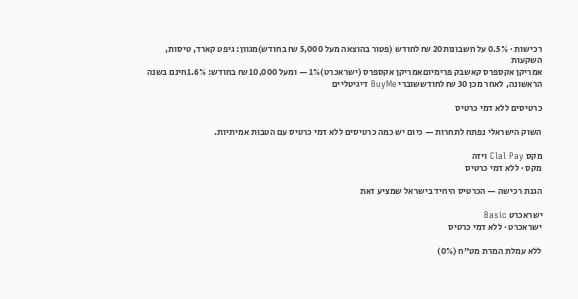רכישות · 0.5% על חשבונות20 ₪ לחודש (פטור בהוצאה מעל 5,000 ₪ בחודש)מגוון: גיפט קארד, טיסות, השקעות
אמריקן אקספרס קאשבק פרימיוםאמריקן אקספרס (ישראכרט)1% — ומעל 10,000 ₪ בחודש: 1.6%חינם בשנה הראשונה, לאחר מכן 30 ₪ לחודששוברי BuyMe דיגיטליים

כרטיסים ללא דמי כרטיס

השוק הישראלי נפתח לתחרות — כיום יש כמה כרטיסים ללא דמי כרטיס עם הטבות אמיתיות.

מקס Clal Pay ויזה
מקס · ללא דמי כרטיס

הגנת רכישה — הכרטיס היחיד בישראל שמציע זאת

ישראכרט Basic
ישראכרט · ללא דמי כרטיס

ללא עמלת המרת מט"ח (0%)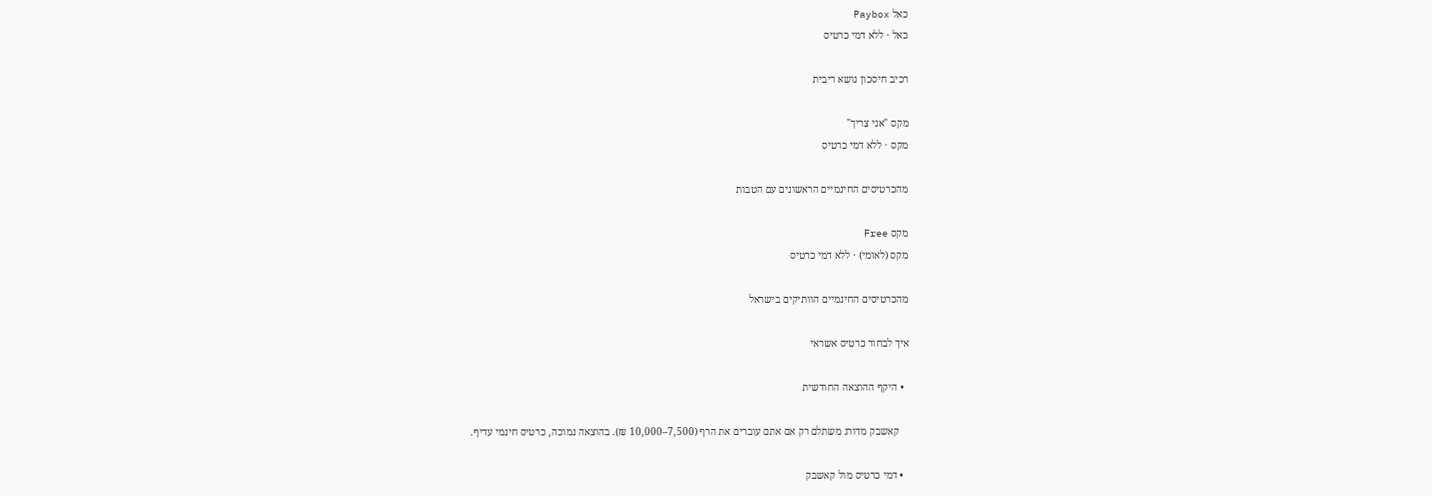כאל Paybox
כאל · ללא דמי כרטיס

רכיב חיסכון נושא ריבית

מקס "אני צריך"
מקס · ללא דמי כרטיס

מהכרטיסים החינמיים הראשונים עם הטבות

מקס Free
מקס (לאומי) · ללא דמי כרטיס

מהכרטיסים החינמיים הוותיקים בישראל

איך לבחור כרטיס אשראי

  • היקף ההוצאה החודשית

    קאשבק מדורג משתלם רק אם אתם עוברים את הרף (7,500–10,000 ₪). בהוצאה נמוכה, כרטיס חינמי עדיף.

  • דמי כרטיס מול קאשבק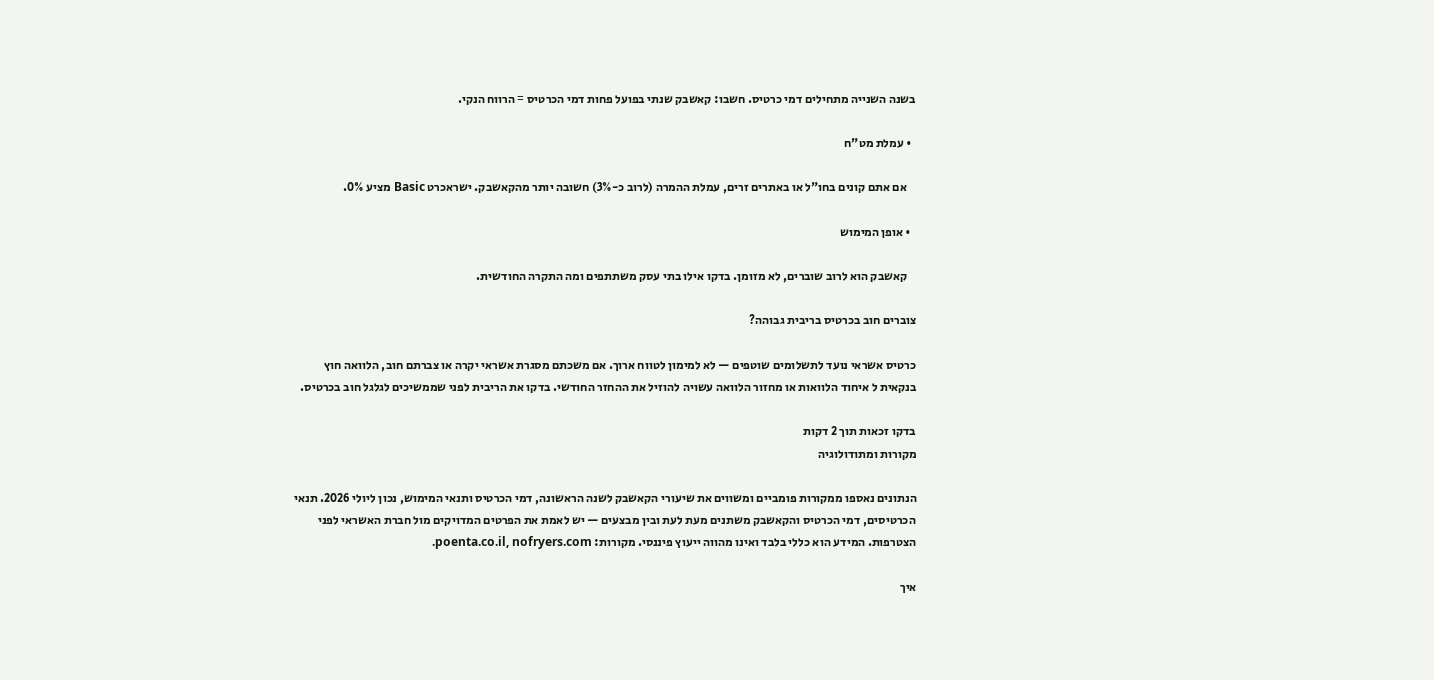בשנה השנייה מתחילים דמי כרטיס. חשבו: קאשבק שנתי בפועל פחות דמי הכרטיס = הרווח הנקי.

  • עמלת מט"ח

    אם אתם קונים בחו"ל או באתרים זרים, עמלת ההמרה (לרוב כ-3%) חשובה יותר מהקאשבק. ישראכרט Basic מציע 0%.

  • אופן המימוש

    קאשבק הוא לרוב שוברים, לא מזומן. בדקו אילו בתי עסק משתתפים ומה התקרה החודשית.

צוברים חוב בכרטיס בריבית גבוהה?

כרטיס אשראי נועד לתשלומים שוטפים — לא למימון לטווח ארוך. אם משכתם מסגרת אשראי יקרה או צברתם חוב, הלוואה חוץ בנקאית ל איחוד הלוואות או מחזור הלוואה עשויה להוזיל את ההחזר החודשי. בדקו את הריבית לפני שממשיכים לגלגל חוב בכרטיס.

בדקו זכאות תוך 2 דקות
מקורות ומתודולוגיה

הנתונים נאספו ממקורות פומביים ומשווים את שיעורי הקאשבק לשנה הראשונה, דמי הכרטיס ותנאי המימוש, נכון ליולי 2026. תנאי הכרטיסים, דמי הכרטיס והקאשבק משתנים מעת לעת ובין מבצעים — יש לאמת את הפרטים המדויקים מול חברת האשראי לפני הצטרפות. המידע הוא כללי בלבד ואינו מהווה ייעוץ פיננסי. מקורות: poenta.co.il, nofryers.com.

איך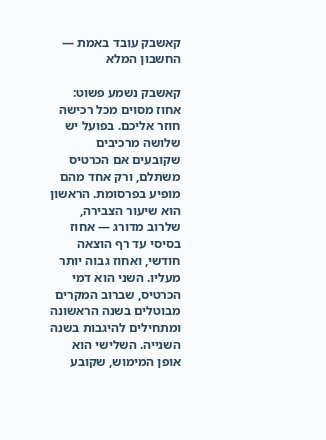קאשבק עובד באמת — החשבון המלא

קאשבק נשמע פשוט: אחוז מסוים מכל רכישה חוזר אליכם. בפועל יש שלושה מרכיבים שקובעים אם הכרטיס משתלם, ורק אחד מהם מופיע בפרסומת. הראשון הוא שיעור הצבירה, שלרוב מדורג — אחוז בסיסי עד רף הוצאה חודשי, ואחוז גבוה יותר מעליו. השני הוא דמי הכרטיס, שברוב המקרים מבוטלים בשנה הראשונה ומתחילים להיגבות בשנה השנייה. השלישי הוא אופן המימוש, שקובע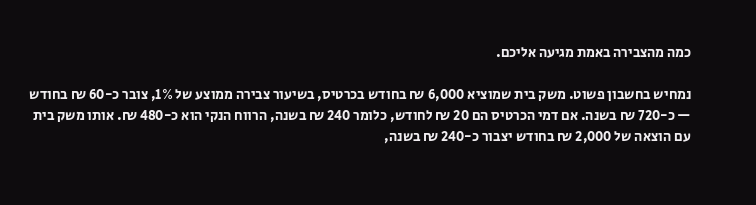כמה מהצבירה באמת מגיעה אליכם.

נמחיש בחשבון פשוט. משק בית שמוציא 6,000 ₪ בחודש בכרטיס, בשיעור צבירה ממוצע של 1%, צובר כ-60 ₪ בחודש — כ-720 ₪ בשנה. אם דמי הכרטיס הם 20 ₪ לחודש, כלומר 240 ₪ בשנה, הרווח הנקי הוא כ-480 ₪. אותו משק בית עם הוצאה של 2,000 ₪ בחודש יצבור כ-240 ₪ בשנה,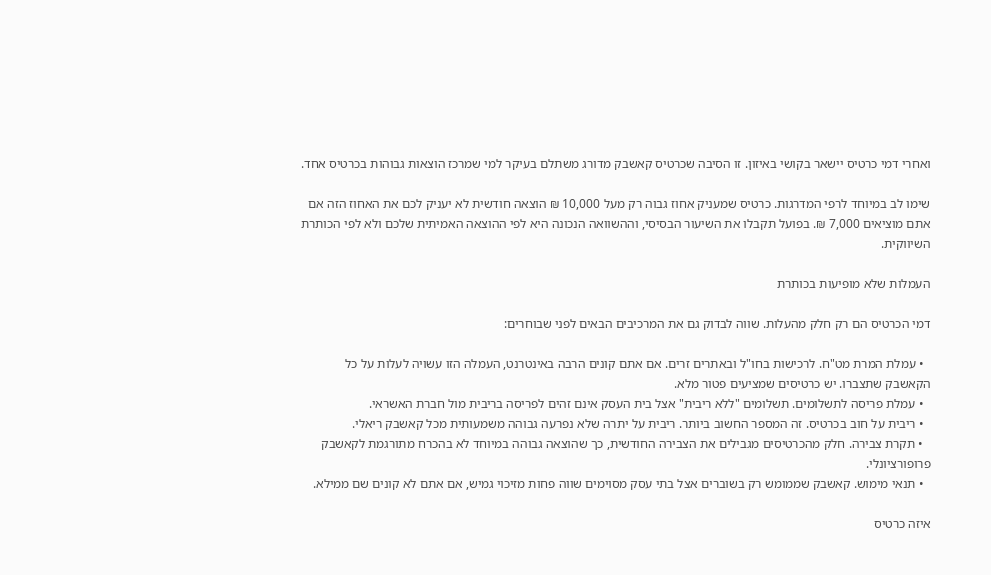ואחרי דמי כרטיס יישאר בקושי באיזון. זו הסיבה שכרטיס קאשבק מדורג משתלם בעיקר למי שמרכז הוצאות גבוהות בכרטיס אחד.

שימו לב במיוחד לרפי המדרגות. כרטיס שמעניק אחוז גבוה רק מעל 10,000 ₪ הוצאה חודשית לא יעניק לכם את האחוז הזה אם אתם מוציאים 7,000 ₪. בפועל תקבלו את השיעור הבסיסי, וההשוואה הנכונה היא לפי ההוצאה האמיתית שלכם ולא לפי הכותרת השיווקית.

העמלות שלא מופיעות בכותרת

דמי הכרטיס הם רק חלק מהעלות. שווה לבדוק גם את המרכיבים הבאים לפני שבוחרים:

  • עמלת המרת מט"ח. לרכישות בחו"ל ובאתרים זרים. אם אתם קונים הרבה באינטרנט, העמלה הזו עשויה לעלות על כל הקאשבק שתצברו. יש כרטיסים שמציעים פטור מלא.
  • עמלת פריסה לתשלומים. תשלומים "ללא ריבית" אצל בית העסק אינם זהים לפריסה בריבית מול חברת האשראי.
  • ריבית על חוב בכרטיס. זה המספר החשוב ביותר. ריבית על יתרה שלא נפרעה גבוהה משמעותית מכל קאשבק ריאלי.
  • תקרת צבירה. חלק מהכרטיסים מגבילים את הצבירה החודשית, כך שהוצאה גבוהה במיוחד לא בהכרח מתורגמת לקאשבק פרופורציונלי.
  • תנאי מימוש. קאשבק שממומש רק בשוברים אצל בתי עסק מסוימים שווה פחות מזיכוי גמיש, אם אתם לא קונים שם ממילא.

איזה כרטיס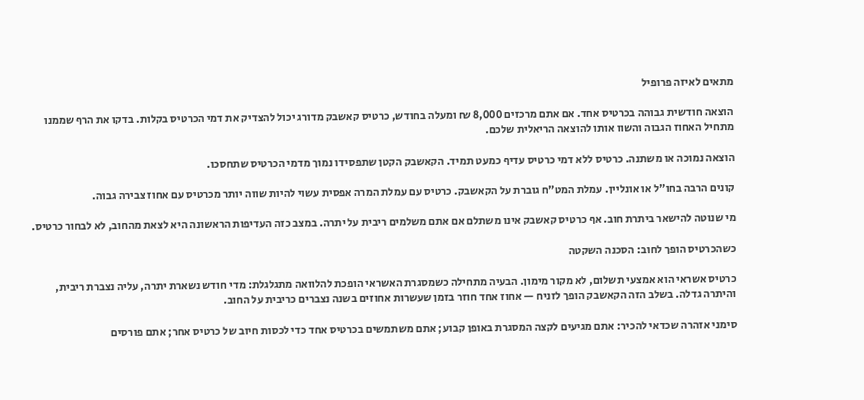מתאים לאיזה פרופיל

הוצאה חודשית גבוהה בכרטיס אחד. אם אתם מרכזים 8,000 ₪ ומעלה בחודש, כרטיס קאשבק מדורג יכול להצדיק את דמי הכרטיס בקלות. בדקו את הרף שממנו מתחיל האחוז הגבוה והשוו אותו להוצאה הריאלית שלכם.

הוצאה נמוכה או משתנה. כרטיס ללא דמי כרטיס עדיף כמעט תמיד. הקאשבק הקטן שתפסידו נמוך מדמי הכרטיס שתחסכו.

קונים הרבה בחו"ל או אונליין. עמלת המט"ח גוברת על הקאשבק. כרטיס עם עמלת המרה אפסית עשוי להיות שווה יותר מכרטיס עם אחוז צבירה גבוה.

מי שנוטה להישאר ביתרת חוב. אף כרטיס קאשבק אינו משתלם אם אתם משלמים ריבית על יתרה. במצב כזה העדיפות הראשונה היא לצאת מהחוב, לא לבחור כרטיס.

כשהכרטיס הופך לחוב: הסכנה השקטה

כרטיס אשראי הוא אמצעי תשלום, לא מקור מימון. הבעיה מתחילה כשמסגרת האשראי הופכת להלוואה מתגלגלת: מדי חודש נשארת יתרה, עליה נצברת ריבית, והיתרה גדלה. בשלב הזה הקאשבק הופך לזניח — אחוז אחד חוזר בזמן שעשרות אחוזים בשנה נצברים כריבית על החוב.

סימני אזהרה שכדאי להכיר: אתם מגיעים לקצה המסגרת באופן קבוע; אתם משתמשים בכרטיס אחד כדי לכסות חיוב של כרטיס אחר; אתם פורסים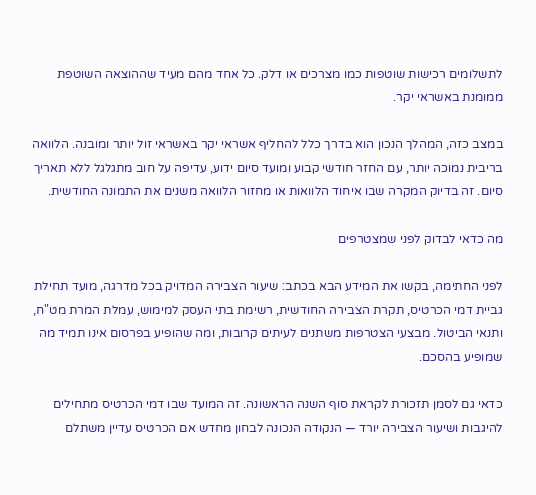לתשלומים רכישות שוטפות כמו מצרכים או דלק. כל אחד מהם מעיד שההוצאה השוטפת ממומנת באשראי יקר.

במצב כזה, המהלך הנכון הוא בדרך כלל להחליף אשראי יקר באשראי זול יותר ומובנה. הלוואה בריבית נמוכה יותר, עם החזר חודשי קבוע ומועד סיום ידוע, עדיפה על חוב מתגלגל ללא תאריך סיום. זה בדיוק המקרה שבו איחוד הלוואות או מחזור הלוואה משנים את התמונה החודשית.

מה כדאי לבדוק לפני שמצטרפים

לפני החתימה, בקשו את המידע הבא בכתב: שיעור הצבירה המדויק בכל מדרגה, מועד תחילת גביית דמי הכרטיס, תקרת הצבירה החודשית, רשימת בתי העסק למימוש, עמלת המרת מט"ח, ותנאי הביטול. מבצעי הצטרפות משתנים לעיתים קרובות, ומה שהופיע בפרסום אינו תמיד מה שמופיע בהסכם.

כדאי גם לסמן תזכורת לקראת סוף השנה הראשונה. זה המועד שבו דמי הכרטיס מתחילים להיגבות ושיעור הצבירה יורד — הנקודה הנכונה לבחון מחדש אם הכרטיס עדיין משתלם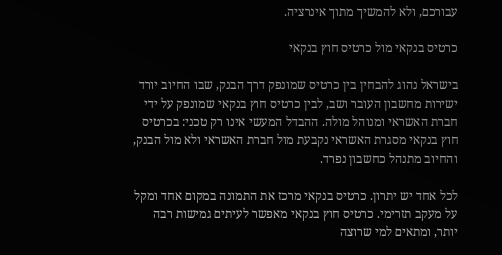עבורכם, ולא להמשיך מתוך אינרציה.

כרטיס בנקאי מול כרטיס חוץ בנקאי

בישראל נהוג להבחין בין כרטיס שמונפק דרך הבנק, שבו החיוב יורד ישירות מחשבון העובר ושב, לבין כרטיס חוץ בנקאי שמונפק על ידי חברת האשראי ומנוהל מולה. ההבדל המעשי אינו רק טכני: בכרטיס חוץ בנקאי מסגרת האשראי נקבעת מול חברת האשראי ולא מול הבנק, והחיוב מתנהל כחשבון נפרד.

לכל אחד יש יתרון. כרטיס בנקאי מרכז את התמונה במקום אחד ומקל על מעקב תזרימי. כרטיס חוץ בנקאי מאפשר לעיתים גמישות רבה יותר, ומתאים למי שרוצה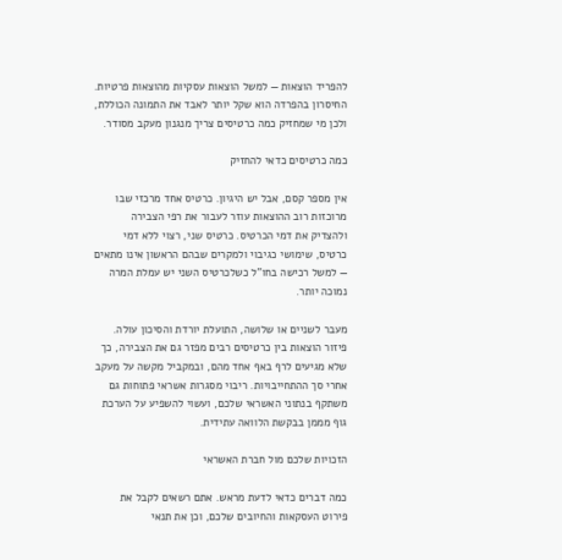להפריד הוצאות — למשל הוצאות עסקיות מהוצאות פרטיות. החיסרון בהפרדה הוא שקל יותר לאבד את התמונה הכוללת, ולכן מי שמחזיק כמה כרטיסים צריך מנגנון מעקב מסודר.

כמה כרטיסים כדאי להחזיק

אין מספר קסם, אבל יש היגיון. כרטיס אחד מרכזי שבו מרוכזות רוב ההוצאות עוזר לעבור את רפי הצבירה ולהצדיק את דמי הכרטיס. כרטיס שני, רצוי ללא דמי כרטיס, שימושי כגיבוי ולמקרים שבהם הראשון אינו מתאים — למשל רכישה בחו"ל כשלכרטיס השני יש עמלת המרה נמוכה יותר.

מעבר לשניים או שלושה, התועלת יורדת והסיכון עולה. פיזור הוצאות בין כרטיסים רבים מפזר גם את הצבירה, כך שלא מגיעים לרף באף אחד מהם, ובמקביל מקשה על מעקב אחרי סך ההתחייבויות. ריבוי מסגרות אשראי פתוחות גם משתקף בנתוני האשראי שלכם, ועשוי להשפיע על הערכת גוף מממן בבקשת הלוואה עתידית.

הזכויות שלכם מול חברת האשראי

כמה דברים כדאי לדעת מראש. אתם רשאים לקבל את פירוט העסקאות והחיובים שלכם, וכן את תנאי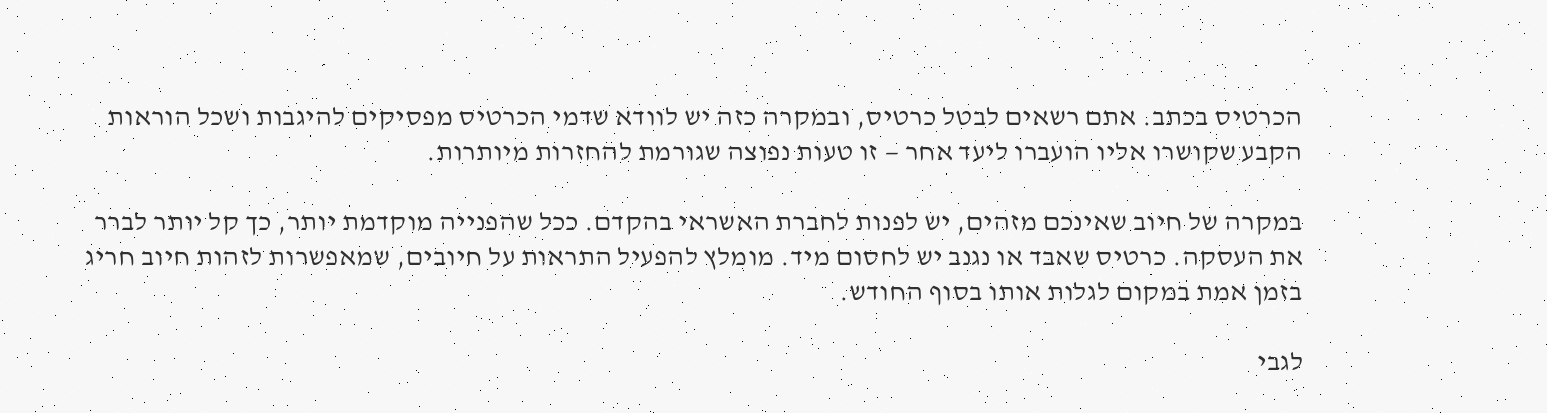הכרטיס בכתב. אתם רשאים לבטל כרטיס, ובמקרה כזה יש לוודא שדמי הכרטיס מפסיקים להיגבות ושכל הוראות הקבע שקושרו אליו הועברו ליעד אחר — זו טעות נפוצה שגורמת להחזרות מיותרות.

במקרה של חיוב שאינכם מזהים, יש לפנות לחברת האשראי בהקדם. ככל שהפנייה מוקדמת יותר, כך קל יותר לברר את העסקה. כרטיס שאבד או נגנב יש לחסום מיד. מומלץ להפעיל התראות על חיובים, שמאפשרות לזהות חיוב חריג בזמן אמת במקום לגלות אותו בסוף החודש.

לגבי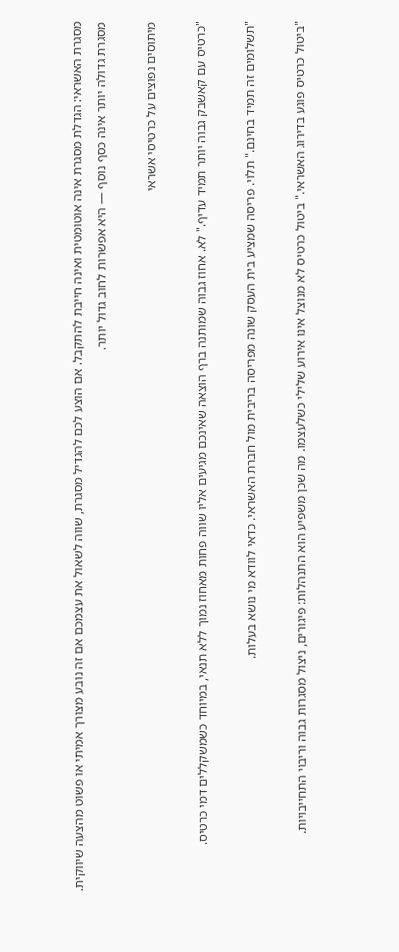מסגרת האשראי: הגדלת מסגרת אינה אוטומטית ואינה חייבת להתקבל. אם הוצע לכם להגדיל מסגרת, שווה לשאול את עצמכם אם זה נובע מצורך אמיתי או פשוט מהצעה שיווקית. מסגרת גדולה יותר אינה כסף נוסף — היא אפשרות לחוב גדול יותר.

מיתוסים נפוצים על כרטיסי אשראי

"כרטיס עם קאשבק גבוה יותר תמיד עדיף." לא. אחוז גבוה שמותנה ברף הוצאה שאינכם מגיעים אליו שווה פחות מאחוז נמוך ללא תנאי, במיוחד כשמשקללים דמי כרטיס.

"תשלומים זה תמיד בחינם." תלוי. פריסה שמציע בית העסק שונה מפריסה בריבית מול חברת האשראי. כדאי לוודא מי נושא בעלות.

"ביטול כרטיס פוגע בדירוג האשראי." ביטול כרטיס לא מנוצל אינו אירוע שלילי כשלעצמו. מה שכן משפיע הוא התנהלות: פיגורים, ניצול מסגרות גבוה וריבוי התחייבויות.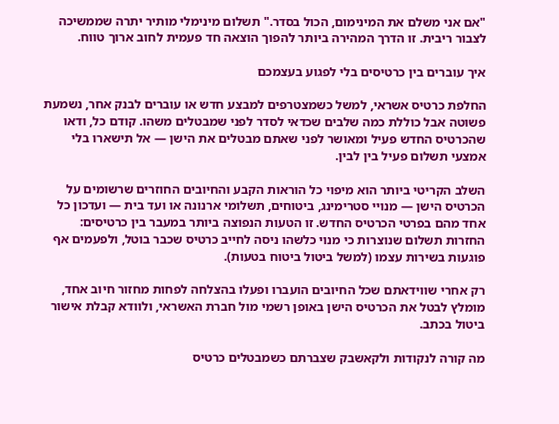"אם אני משלם את המינימום, הכול בסדר." תשלום מינימלי מותיר יתרה שממשיכה לצבור ריבית. זו הדרך המהירה ביותר להפוך הוצאה חד פעמית לחוב ארוך טווח.

איך עוברים בין כרטיסים בלי לפגוע בעצמכם

החלפת כרטיס אשראי, למשל כשמצטרפים למבצע חדש או עוברים לבנק אחר, נשמעת פשוטה אבל כוללת כמה שלבים שכדאי לסדר לפני שמבטלים משהו. קודם כל, ודאו שהכרטיס החדש פעיל ומאושר לפני שאתם מבטלים את הישן — אל תישארו בלי אמצעי תשלום פעיל בין לבין.

השלב הקריטי ביותר הוא מיפוי כל הוראות הקבע והחיובים החוזרים שרשומים על הכרטיס הישן — מנויי סטרימינג, ביטוחים, תשלומי ארנונה או ועד בית — ועדכון כל אחד מהם בפרטי הכרטיס החדש. זו הטעות הנפוצה ביותר במעבר בין כרטיסים: החזרות תשלום שנוצרות כי מנוי כלשהו ניסה לחייב כרטיס שכבר בוטל, ולפעמים אף פוגעות בשירות עצמו (למשל ביטול ביטוח בטעות).

רק אחרי שווידאתם שכל החיובים הועברו ופעלו בהצלחה לפחות מחזור חיוב אחד, מומלץ לבטל את הכרטיס הישן באופן רשמי מול חברת האשראי, ולוודא קבלת אישור ביטול בכתב.

מה קורה לנקודות ולקאשבק שצברתם כשמבטלים כרטיס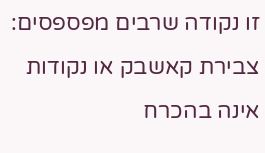זו נקודה שרבים מפספסים: צבירת קאשבק או נקודות אינה בהכרח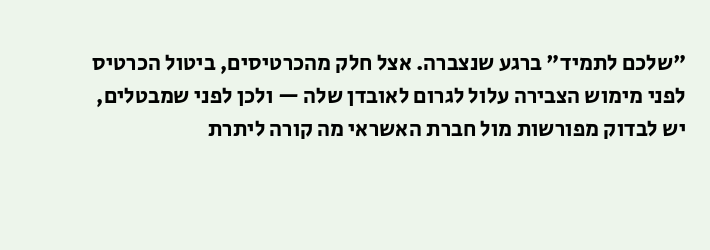"שלכם לתמיד" ברגע שנצברה. אצל חלק מהכרטיסים, ביטול הכרטיס לפני מימוש הצבירה עלול לגרום לאובדן שלה — ולכן לפני שמבטלים, יש לבדוק מפורשות מול חברת האשראי מה קורה ליתרת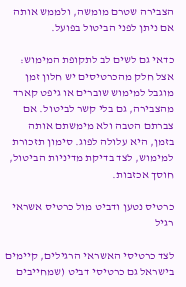הצבירה שטרם מומשה, ולממש אותה אם ניתן לפני הביטול בפועל.

כדאי גם לשים לב לתקופת המימוש: אצל חלק מהכרטיסים יש חלון זמן מוגבל למימוש שוברים או גיפט קארד מהצבירה, גם בלי קשר לביטול. אם צברתם הטבה ולא מימשתם אותה בזמן, היא עלולה לפוג. סימון תזכורת למימוש, לצד בדיקת מדיניות הביטול, חוסך אכזבות.

כרטיס נטען ודביט מול כרטיס אשראי רגיל

לצד כרטיסי האשראי הרגילים, קיימים בישראל גם כרטיסי דביט (שמחייבים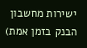ישירות מחשבון הבנק בזמן אמת)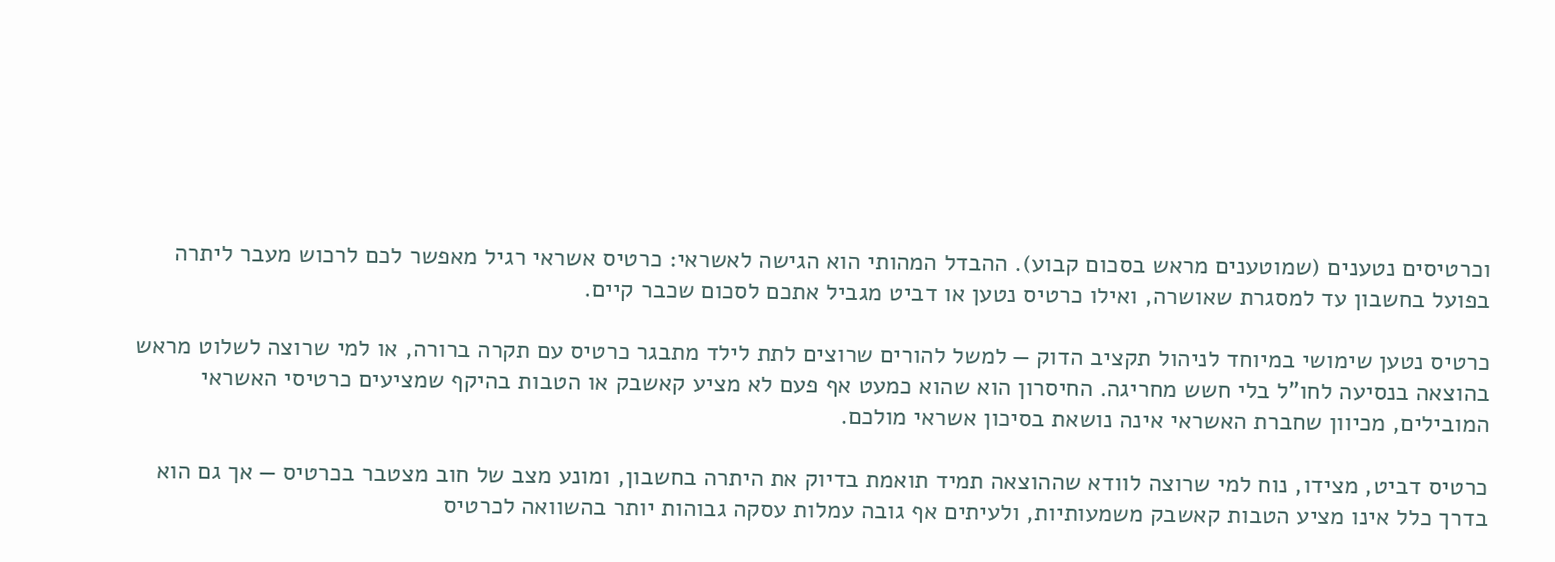וכרטיסים נטענים (שמוטענים מראש בסכום קבוע). ההבדל המהותי הוא הגישה לאשראי: כרטיס אשראי רגיל מאפשר לכם לרכוש מעבר ליתרה בפועל בחשבון עד למסגרת שאושרה, ואילו כרטיס נטען או דביט מגביל אתכם לסכום שכבר קיים.

כרטיס נטען שימושי במיוחד לניהול תקציב הדוק — למשל להורים שרוצים לתת לילד מתבגר כרטיס עם תקרה ברורה, או למי שרוצה לשלוט מראש בהוצאה בנסיעה לחו"ל בלי חשש מחריגה. החיסרון הוא שהוא כמעט אף פעם לא מציע קאשבק או הטבות בהיקף שמציעים כרטיסי האשראי המובילים, מכיוון שחברת האשראי אינה נושאת בסיכון אשראי מולכם.

כרטיס דביט, מצידו, נוח למי שרוצה לוודא שההוצאה תמיד תואמת בדיוק את היתרה בחשבון, ומונע מצב של חוב מצטבר בכרטיס — אך גם הוא בדרך כלל אינו מציע הטבות קאשבק משמעותיות, ולעיתים אף גובה עמלות עסקה גבוהות יותר בהשוואה לכרטיס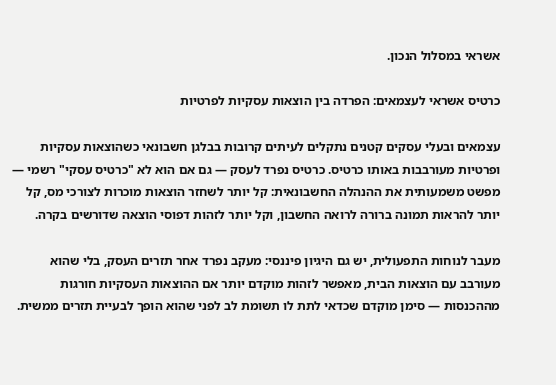אשראי במסלול הנכון.

כרטיס אשראי לעצמאים: הפרדה בין הוצאות עסקיות לפרטיות

עצמאים ובעלי עסקים קטנים נתקלים לעיתים קרובות בבלגן חשבונאי כשהוצאות עסקיות ופרטיות מעורבבות באותו כרטיס. כרטיס נפרד לעסק — גם אם הוא לא "כרטיס עסקי" רשמי — מפשט משמעותית את ההנהלה החשבונאית: קל יותר לשחזר הוצאות מוכרות לצורכי מס, קל יותר להראות תמונה ברורה לרואה החשבון, וקל יותר לזהות דפוסי הוצאה שדורשים בקרה.

מעבר לנוחות התפעולית, יש גם היגיון פיננסי: מעקב נפרד אחר תזרים העסק, בלי שהוא מעורבב עם הוצאות הבית, מאפשר לזהות מוקדם יותר אם ההוצאות העסקיות חורגות מההכנסות — סימן מוקדם שכדאי לתת לו תשומת לב לפני שהוא הופך לבעיית תזרים ממשית.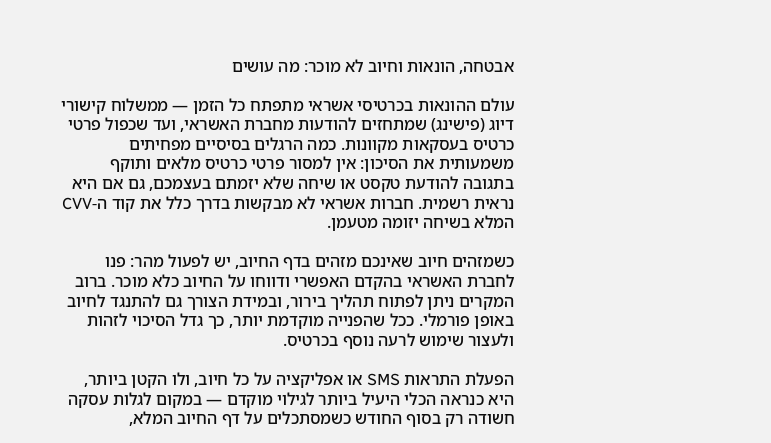אבטחה, הונאות וחיוב לא מוכר: מה עושים

עולם ההונאות בכרטיסי אשראי מתפתח כל הזמן — ממשלוח קישורי דיוג (פישינג) שמתחזים להודעות מחברת האשראי, ועד שכפול פרטי כרטיס בעסקאות מקוונות. כמה הרגלים בסיסיים מפחיתים משמעותית את הסיכון: אין למסור פרטי כרטיס מלאים ותוקף בתגובה להודעת טקסט או שיחה שלא יזמתם בעצמכם, גם אם היא נראית רשמית. חברות אשראי לא מבקשות בדרך כלל את קוד ה-CVV המלא בשיחה יזומה מטעמן.

כשמזהים חיוב שאינכם מזהים בדף החיוב, יש לפעול מהר: פנו לחברת האשראי בהקדם האפשרי ודווחו על החיוב כלא מוכר. ברוב המקרים ניתן לפתוח תהליך בירור, ובמידת הצורך גם להתנגד לחיוב באופן פורמלי. ככל שהפנייה מוקדמת יותר, כך גדל הסיכוי לזהות ולעצור שימוש לרעה נוסף בכרטיס.

הפעלת התראות SMS או אפליקציה על כל חיוב, ולו הקטן ביותר, היא כנראה הכלי היעיל ביותר לגילוי מוקדם — במקום לגלות עסקה חשודה רק בסוף החודש כשמסתכלים על דף החיוב המלא,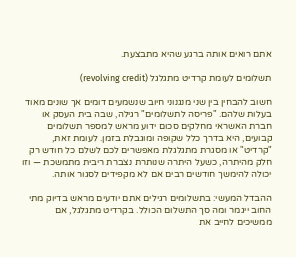אתם רואים אותה ברגע שהיא מתבצעת.

תשלומים לעומת קרדיט מתגלגל (revolving credit)

חשוב להבחין בין שני מנגנוני חיוב שנשמעים דומים אך שונים מאוד בעלות שלהם. "פריסה לתשלומים" רגילה, שבה בית העסק או חברת האשראי מחלקים סכום ידוע מראש למספר תשלומים קבועים, היא בדרך כלל שקופה ומוגבלת בזמן. לעומת זאת, "קרדיט" או מסגרת מתגלגלת מאפשרים לכם לשלם כל חודש רק חלק מהיתרה, כשעל היתרה שנותרת נצברת ריבית מתמשכת — וזו יכולה להימשך חודשים רבים אם לא מקפידים לסגור אותה.

ההבדל המעשי: בתשלומים רגילים אתם יודעים מראש בדיוק מתי החוב ייגמר ומה סך התשלום הכולל. בקרדיט מתגלגל, אם ממשיכים לחייב את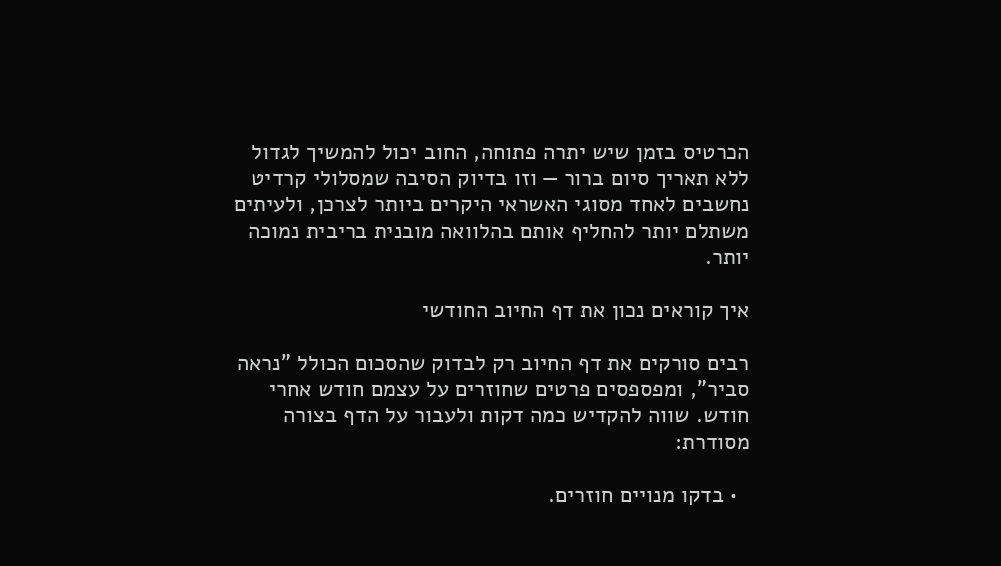הכרטיס בזמן שיש יתרה פתוחה, החוב יכול להמשיך לגדול ללא תאריך סיום ברור — וזו בדיוק הסיבה שמסלולי קרדיט נחשבים לאחד מסוגי האשראי היקרים ביותר לצרכן, ולעיתים משתלם יותר להחליף אותם בהלוואה מובנית בריבית נמוכה יותר.

איך קוראים נכון את דף החיוב החודשי

רבים סורקים את דף החיוב רק לבדוק שהסכום הכולל "נראה סביר", ומפספסים פרטים שחוזרים על עצמם חודש אחרי חודש. שווה להקדיש כמה דקות ולעבור על הדף בצורה מסודרת:

  • בדקו מנויים חוזרים.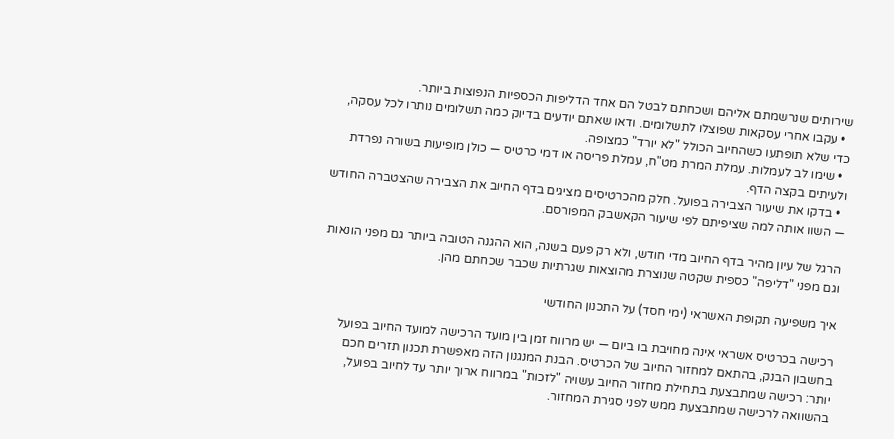שירותים שנרשמתם אליהם ושכחתם לבטל הם אחד הדליפות הכספיות הנפוצות ביותר.
  • עקבו אחרי עסקאות שפוצלו לתשלומים. ודאו שאתם יודעים בדיוק כמה תשלומים נותרו לכל עסקה, כדי שלא תופתעו כשהחיוב הכולל "לא יורד" כמצופה.
  • שימו לב לעמלות. עמלת המרת מט"ח, עמלת פריסה או דמי כרטיס — כולן מופיעות בשורה נפרדת ולעיתים בקצה הדף.
  • בדקו את שיעור הצבירה בפועל. חלק מהכרטיסים מציגים בדף החיוב את הצבירה שהצטברה החודש — השוו אותה למה שציפיתם לפי שיעור הקאשבק המפורסם.

הרגל של עיון מהיר בדף החיוב מדי חודש, ולא רק פעם בשנה, הוא ההגנה הטובה ביותר גם מפני הונאות וגם מפני "דליפה" כספית שקטה שנוצרת מהוצאות שגרתיות שכבר שכחתם מהן.

איך משפיעה תקופת האשראי (ימי חסד) על התכנון החודשי

רכישה בכרטיס אשראי אינה מחויבת בו ביום — יש מרווח זמן בין מועד הרכישה למועד החיוב בפועל בחשבון הבנק, בהתאם למחזור החיוב של הכרטיס. הבנת המנגנון הזה מאפשרת תכנון תזרים חכם יותר: רכישה שמתבצעת בתחילת מחזור החיוב עשויה "לזכות" במרווח ארוך יותר עד לחיוב בפועל, בהשוואה לרכישה שמתבצעת ממש לפני סגירת המחזור.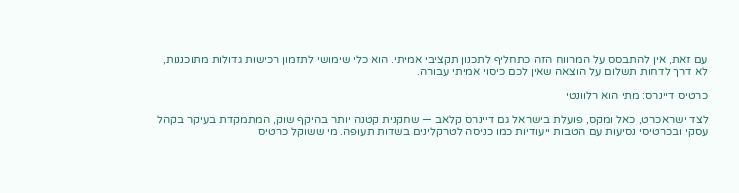עם זאת, אין להתבסס על המרווח הזה כתחליף לתכנון תקציבי אמיתי. הוא כלי שימושי לתזמון רכישות גדולות מתוכננות, לא דרך לדחות תשלום על הוצאה שאין לכם כיסוי אמיתי עבורה.

כרטיס דיינרס: מתי הוא רלוונטי

לצד ישראכרט, כאל ומקס, פועלת בישראל גם דיינרס קלאב — שחקנית קטנה יותר בהיקף שוק, המתמקדת בעיקר בקהל עסקי ובכרטיסי נסיעות עם הטבות ייעודיות כמו כניסה לטרקלינים בשדות תעופה. מי ששוקל כרטיס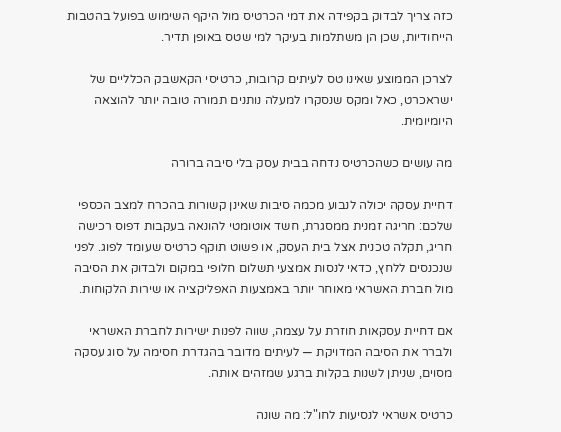כזה צריך לבדוק בקפידה את דמי הכרטיס מול היקף השימוש בפועל בהטבות הייחודיות, שכן הן משתלמות בעיקר למי שטס באופן תדיר.

לצרכן הממוצע שאינו טס לעיתים קרובות, כרטיסי הקאשבק הכלליים של ישראכרט, כאל ומקס שנסקרו למעלה נותנים תמורה טובה יותר להוצאה היומיומית.

מה עושים כשהכרטיס נדחה בבית עסק בלי סיבה ברורה

דחיית עסקה יכולה לנבוע מכמה סיבות שאינן קשורות בהכרח למצב הכספי שלכם: חריגה זמנית ממסגרת, חשד אוטומטי להונאה בעקבות דפוס רכישה חריג, תקלה טכנית אצל בית העסק, או פשוט תוקף כרטיס שעומד לפוג. לפני שנכנסים ללחץ, כדאי לנסות אמצעי תשלום חלופי במקום ולבדוק את הסיבה מול חברת האשראי מאוחר יותר באמצעות האפליקציה או שירות הלקוחות.

אם דחיית עסקאות חוזרת על עצמה, שווה לפנות ישירות לחברת האשראי ולברר את הסיבה המדויקת — לעיתים מדובר בהגדרת חסימה על סוג עסקה מסוים, שניתן לשנות בקלות ברגע שמזהים אותה.

כרטיס אשראי לנסיעות לחו"ל: מה שונה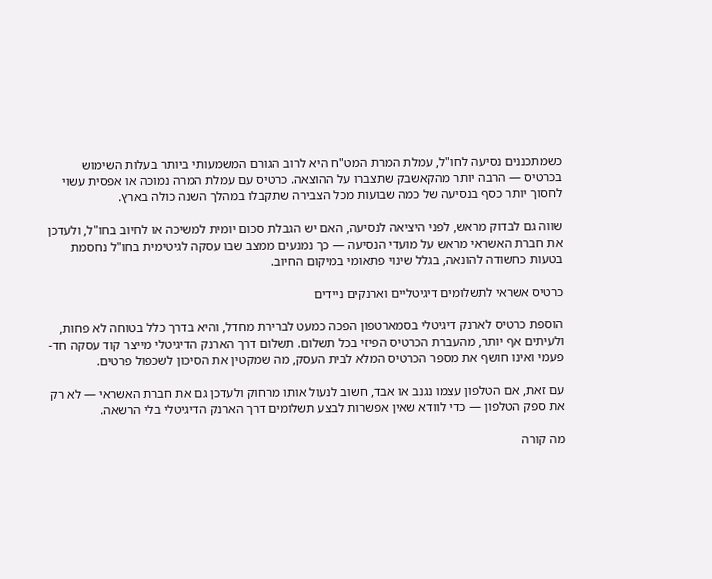כשמתכננים נסיעה לחו"ל, עמלת המרת המט"ח היא לרוב הגורם המשמעותי ביותר בעלות השימוש בכרטיס — הרבה יותר מהקאשבק שתצברו על ההוצאה. כרטיס עם עמלת המרה נמוכה או אפסית עשוי לחסוך יותר כסף בנסיעה של כמה שבועות מכל הצבירה שתקבלו במהלך השנה כולה בארץ.

שווה גם לבדוק מראש, לפני היציאה לנסיעה, האם יש הגבלת סכום יומית למשיכה או לחיוב בחו"ל, ולעדכן את חברת האשראי מראש על מועדי הנסיעה — כך נמנעים ממצב שבו עסקה לגיטימית בחו"ל נחסמת בטעות כחשודה להונאה, בגלל שינוי פתאומי במיקום החיוב.

כרטיס אשראי לתשלומים דיגיטליים וארנקים ניידים

הוספת כרטיס לארנק דיגיטלי בסמארטפון הפכה כמעט לברירת מחדל, והיא בדרך כלל בטוחה לא פחות, ולעיתים אף יותר, מהעברת הכרטיס הפיזי בכל תשלום. תשלום דרך הארנק הדיגיטלי מייצר קוד עסקה חד-פעמי ואינו חושף את מספר הכרטיס המלא לבית העסק, מה שמקטין את הסיכון לשכפול פרטים.

עם זאת, אם הטלפון עצמו נגנב או אבד, חשוב לנעול אותו מרחוק ולעדכן גם את חברת האשראי — לא רק את ספק הטלפון — כדי לוודא שאין אפשרות לבצע תשלומים דרך הארנק הדיגיטלי בלי הרשאה.

מה קורה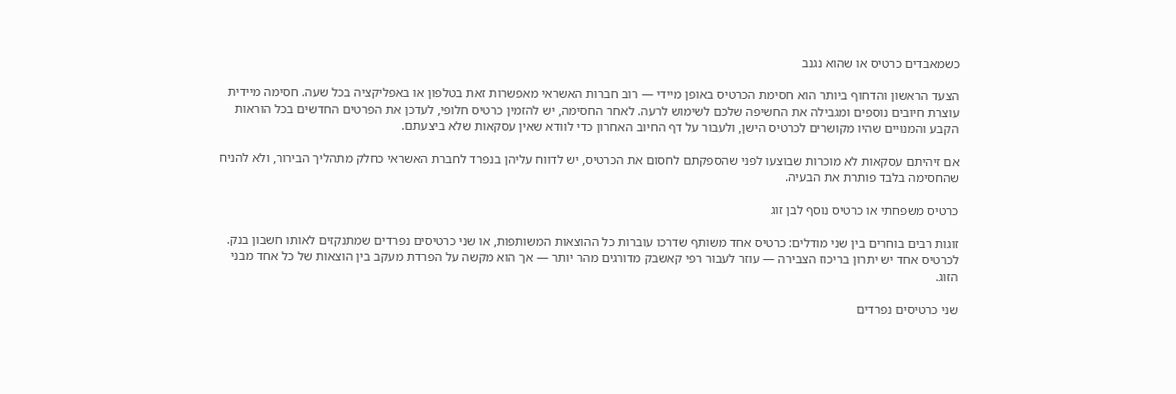כשמאבדים כרטיס או שהוא נגנב

הצעד הראשון והדחוף ביותר הוא חסימת הכרטיס באופן מיידי — רוב חברות האשראי מאפשרות זאת בטלפון או באפליקציה בכל שעה. חסימה מיידית עוצרת חיובים נוספים ומגבילה את החשיפה שלכם לשימוש לרעה. לאחר החסימה, יש להזמין כרטיס חלופי, לעדכן את הפרטים החדשים בכל הוראות הקבע והמנויים שהיו מקושרים לכרטיס הישן, ולעבור על דף החיוב האחרון כדי לוודא שאין עסקאות שלא ביצעתם.

אם זיהיתם עסקאות לא מוכרות שבוצעו לפני שהספקתם לחסום את הכרטיס, יש לדווח עליהן בנפרד לחברת האשראי כחלק מתהליך הבירור, ולא להניח שהחסימה בלבד פותרת את הבעיה.

כרטיס משפחתי או כרטיס נוסף לבן זוג

זוגות רבים בוחרים בין שני מודלים: כרטיס אחד משותף שדרכו עוברות כל ההוצאות המשותפות, או שני כרטיסים נפרדים שמתנקזים לאותו חשבון בנק. לכרטיס אחד יש יתרון בריכוז הצבירה — עוזר לעבור רפי קאשבק מדורגים מהר יותר — אך הוא מקשה על הפרדת מעקב בין הוצאות של כל אחד מבני הזוג.

שני כרטיסים נפרדים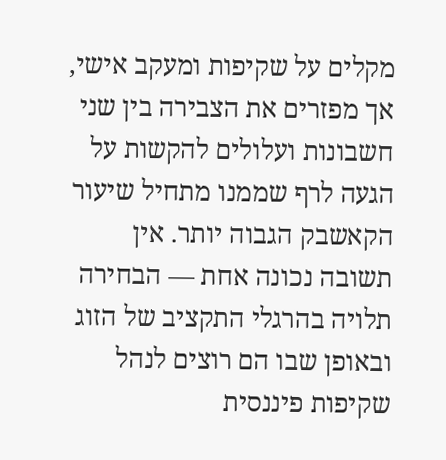מקלים על שקיפות ומעקב אישי, אך מפזרים את הצבירה בין שני חשבונות ועלולים להקשות על הגעה לרף שממנו מתחיל שיעור הקאשבק הגבוה יותר. אין תשובה נכונה אחת — הבחירה תלויה בהרגלי התקציב של הזוג ובאופן שבו הם רוצים לנהל שקיפות פיננסית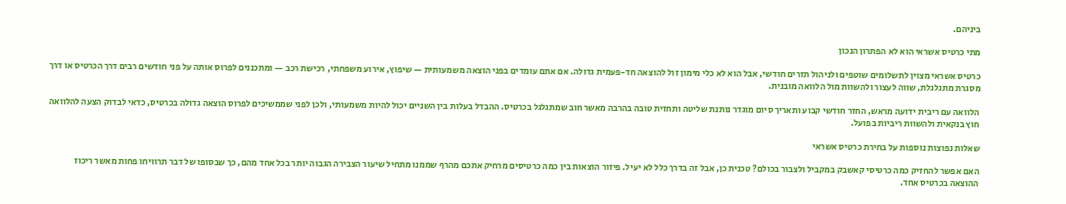ביניהם.

מתי כרטיס אשראי הוא לא הפתרון הנכון

כרטיס אשראי מצוין לתשלומים שוטפים ולניהול תזרים חודשי, אבל הוא לא כלי מימון זול להוצאה חד-פעמית גדולה. אם אתם עומדים בפני הוצאה משמעותית — שיפוץ, אירוע משפחתי, רכישת רכב — ומתכננים לפרוס אותה על פני חודשים רבים דרך הכרטיס או דרך מסגרת מתגלגלת, שווה לעצור ולהשוות מול הלוואה מובנית.

הלוואה עם ריבית ידועה מראש, החזר חודשי קבוע ותאריך סיום מוגדר נותנת שליטה ותחזית טובה בהרבה מאשר חוב שמתגלגל בכרטיס. ההבדל בעלות בין השניים יכול להיות משמעותי, ולכן לפני שממשיכים לפרוס הוצאה גדולה בכרטיס, כדאי לבדוק הצעה להלוואה חוץ בנקאית ולהשוות ריביות בפועל.

שאלות נפוצות נוספות על בחירת כרטיס אשראי

האם אפשר להחזיק כמה כרטיסי קאשבק במקביל ולצבור בכולם? טכנית כן, אבל זה בדרך כלל לא יעיל. פיזור הוצאות בין כמה כרטיסים מרחיק אתכם מהרף שממנו מתחיל שיעור הצבירה הגבוה יותר בכל אחד מהם, כך שבסופו של דבר תרוויחו פחות מאשר ריכוז ההוצאה בכרטיס אחד.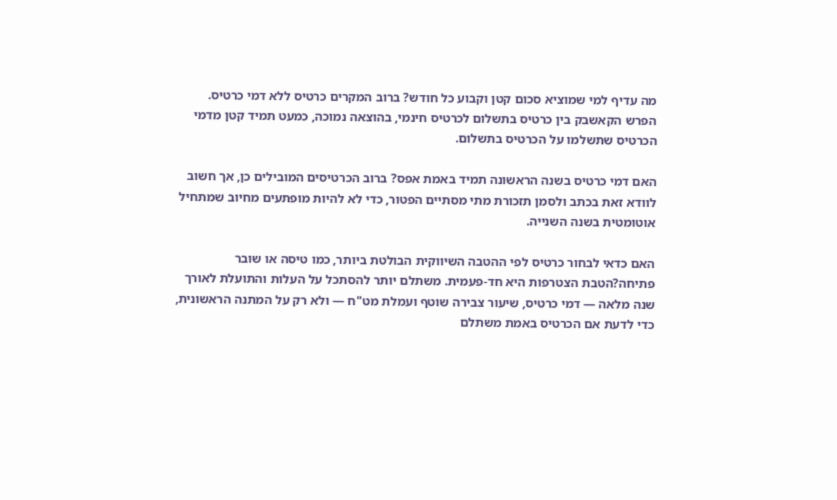מה עדיף למי שמוציא סכום קטן וקבוע כל חודש? ברוב המקרים כרטיס ללא דמי כרטיס. הפרש הקאשבק בין כרטיס בתשלום לכרטיס חינמי, בהוצאה נמוכה, כמעט תמיד קטן מדמי הכרטיס שתשלמו על הכרטיס בתשלום.

האם דמי כרטיס בשנה הראשונה תמיד באמת אפס? ברוב הכרטיסים המובילים כן, אך חשוב לוודא זאת בכתב ולסמן תזכורת מתי מסתיים הפטור, כדי לא להיות מופתעים מחיוב שמתחיל אוטומטית בשנה השנייה.

האם כדאי לבחור כרטיס לפי ההטבה השיווקית הבולטת ביותר, כמו טיסה או שובר פתיחה?הטבת הצטרפות היא חד-פעמית. משתלם יותר להסתכל על העלות והתועלת לאורך שנה מלאה — דמי כרטיס, שיעור צבירה שוטף ועמלת מט"ח — ולא רק על המתנה הראשונית, כדי לדעת אם הכרטיס באמת משתלם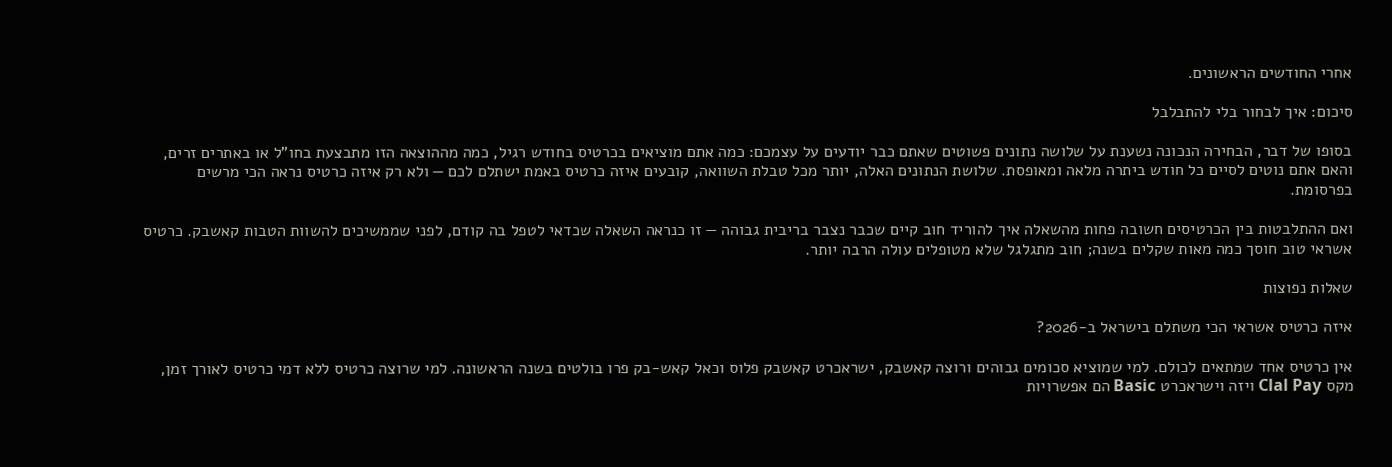אחרי החודשים הראשונים.

סיכום: איך לבחור בלי להתבלבל

בסופו של דבר, הבחירה הנכונה נשענת על שלושה נתונים פשוטים שאתם כבר יודעים על עצמכם: כמה אתם מוציאים בכרטיס בחודש רגיל, כמה מההוצאה הזו מתבצעת בחו"ל או באתרים זרים, והאם אתם נוטים לסיים כל חודש ביתרה מלאה ומאופסת. שלושת הנתונים האלה, יותר מכל טבלת השוואה, קובעים איזה כרטיס באמת ישתלם לכם — ולא רק איזה כרטיס נראה הכי מרשים בפרסומת.

ואם ההתלבטות בין הכרטיסים חשובה פחות מהשאלה איך להוריד חוב קיים שכבר נצבר בריבית גבוהה — זו כנראה השאלה שכדאי לטפל בה קודם, לפני שממשיכים להשוות הטבות קאשבק. כרטיס אשראי טוב חוסך כמה מאות שקלים בשנה; חוב מתגלגל שלא מטופלים עולה הרבה יותר.

שאלות נפוצות

איזה כרטיס אשראי הכי משתלם בישראל ב-2026?

אין כרטיס אחד שמתאים לכולם. למי שמוציא סכומים גבוהים ורוצה קאשבק, ישראכרט קאשבק פלוס וכאל קאש-בק פרו בולטים בשנה הראשונה. למי שרוצה כרטיס ללא דמי כרטיס לאורך זמן, מקס Clal Pay ויזה וישראכרט Basic הם אפשרויות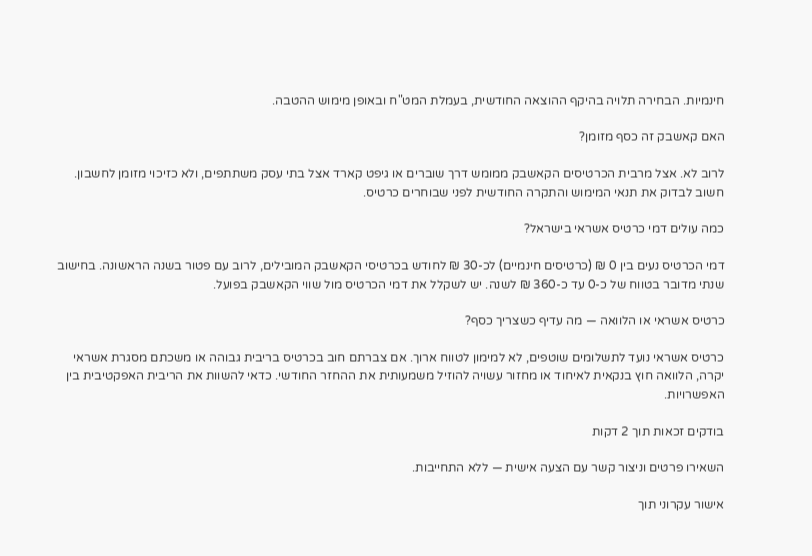חינמיות. הבחירה תלויה בהיקף ההוצאה החודשית, בעמלת המט"ח ובאופן מימוש ההטבה.

האם קאשבק זה כסף מזומן?

לרוב לא. אצל מרבית הכרטיסים הקאשבק ממומש דרך שוברים או גיפט קארד אצל בתי עסק משתתפים, ולא כזיכוי מזומן לחשבון. חשוב לבדוק את תנאי המימוש והתקרה החודשית לפני שבוחרים כרטיס.

כמה עולים דמי כרטיס אשראי בישראל?

דמי הכרטיס נעים בין 0 ₪ (כרטיסים חינמיים) לכ-30 ₪ לחודש בכרטיסי הקאשבק המובילים, לרוב עם פטור בשנה הראשונה. בחישוב שנתי מדובר בטווח של כ-0 עד כ-360 ₪ לשנה. יש לשקלל את דמי הכרטיס מול שווי הקאשבק בפועל.

כרטיס אשראי או הלוואה — מה עדיף כשצריך כסף?

כרטיס אשראי נועד לתשלומים שוטפים, לא למימון לטווח ארוך. אם צברתם חוב בכרטיס בריבית גבוהה או משכתם מסגרת אשראי יקרה, הלוואה חוץ בנקאית לאיחוד או מחזור עשויה להוזיל משמעותית את ההחזר החודשי. כדאי להשוות את הריבית האפקטיבית בין האפשרויות.

בודקים זכאות תוך 2 דקות

השאירו פרטים וניצור קשר עם הצעה אישית — ללא התחייבות.

אישור עקרוני תוך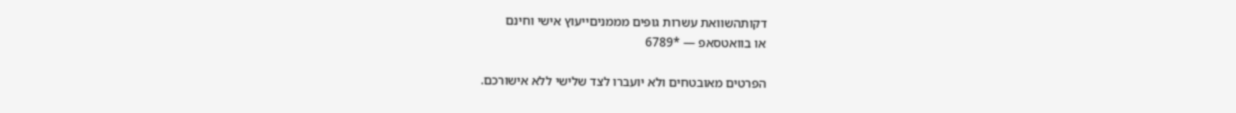דקותהשוואת עשרות גופים מממניםייעוץ אישי וחינם
או בוואטסאפ — *6789

הפרטים מאובטחים ולא יועברו לצד שלישי ללא אישורכם.